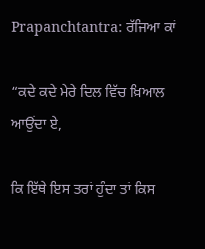Prapanchtantra: ਰੱਜਿਆ ਕਾਂ

“ਕਦੇ ਕਦੇ ਮੇਰੇ ਦਿਲ ਵਿੱਚ ਖ਼ਿਆਲ ਆਉਂਦਾ ਏ,

ਕਿ ਇੱਥੇ ਇਸ ਤਰਾਂ ਹੁੰਦਾ ਤਾਂ ਕਿਸ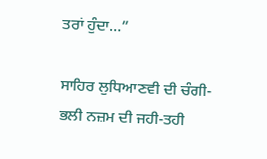ਤਰਾਂ ਹੁੰਦਾ…”

ਸਾਹਿਰ ਲੁਧਿਆਣਵੀ ਦੀ ਚੰਗੀ-ਭਲੀ ਨਜ਼ਮ ਦੀ ਜਹੀ-ਤਹੀ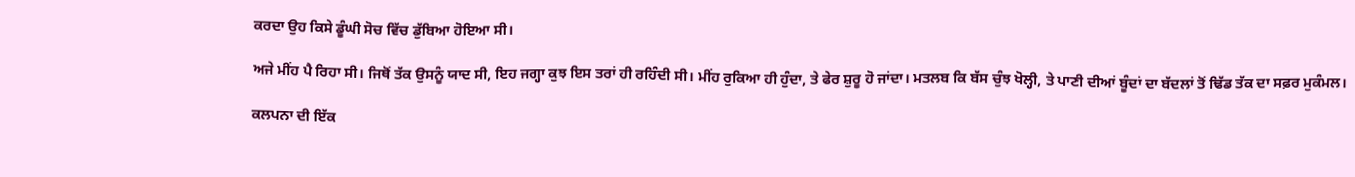ਕਰਦਾ ਉਹ ਕਿਸੇ ਡੂੰਘੀ ਸੋਚ ਵਿੱਚ ਡੁੱਬਿਆ ਹੋਇਆ ਸੀ।

ਅਜੇ ਮੀਂਹ ਪੈ ਰਿਹਾ ਸੀ। ਜਿਥੋਂ ਤੱਕ ਉਸਨੂੰ ਯਾਦ ਸੀ, ਇਹ ਜਗ੍ਹਾ ਕੁਝ ਇਸ ਤਰਾਂ ਹੀ ਰਹਿੰਦੀ ਸੀ। ਮੀਂਹ ਰੁਕਿਆ ਹੀ ਹੁੰਦਾ, ਤੇ ਫੇਰ ਸ਼ੁਰੂ ਹੋ ਜਾਂਦਾ। ਮਤਲਬ ਕਿ ਬੱਸ ਚੁੰਝ ਖੋਲ੍ਹੀ, ਤੇ ਪਾਣੀ ਦੀਆਂ ਬੂੰਦਾਂ ਦਾ ਬੱਦਲਾਂ ਤੋਂ ਢਿੱਡ ਤੱਕ ਦਾ ਸਫ਼ਰ ਮੁਕੰਮਲ।

ਕਲਪਨਾ ਦੀ ਇੱਕ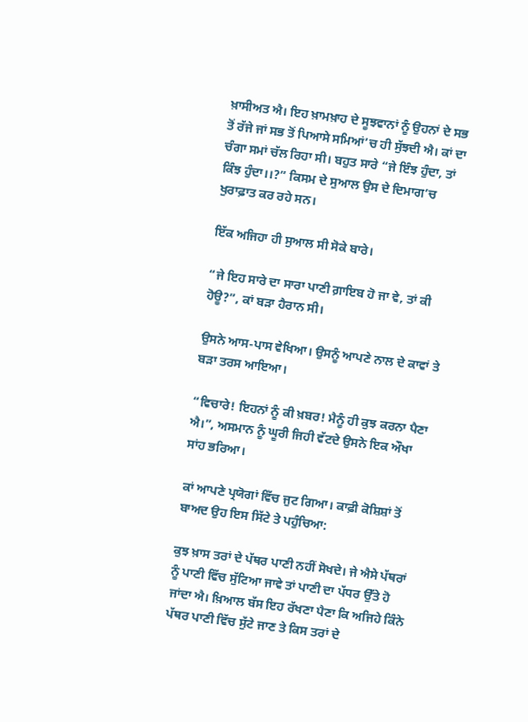ਖ਼ਾਸੀਅਤ ਐ। ਇਹ ਖ਼ਾਮਖ਼ਾਹ ਦੇ ਸੂਝਵਾਨਾਂ ਨੂੰ ਉਹਨਾਂ ਦੇ ਸਭ ਤੋਂ ਰੱਜੇ ਜਾਂ ਸਭ ਤੋਂ ਪਿਆਸੇ ਸਮਿਆਂ’ਚ ਹੀ ਸੁੱਝਦੀ ਐ। ਕਾਂ ਦਾ ਚੰਗਾ ਸਮਾਂ ਚੱਲ ਰਿਹਾ ਸੀ। ਬਹੁਤ ਸਾਰੇ “ਜੇ ਇੰਝ ਹੁੰਦਾ, ਤਾਂ ਕਿੰਝ ਹੁੰਦਾ।।?” ਕਿਸਮ ਦੇ ਸੁਆਲ ਉਸ ਦੇ ਦਿਮਾਗ’ਚ ਖੁਰਾਫ਼ਾਤ ਕਰ ਰਹੇ ਸਨ।

ਇੱਕ ਅਜਿਹਾ ਹੀ ਸੁਆਲ ਸੀ ਸੋਕੇ ਬਾਰੇ।

“ਜੇ ਇਹ ਸਾਰੇ ਦਾ ਸਾਰਾ ਪਾਣੀ ਗ਼ਾਇਬ ਹੋ ਜਾ ਵੇ, ਤਾਂ ਕੀ ਹੋਊ?”, ਕਾਂ ਬੜਾ ਹੈਰਾਨ ਸੀ।

ਉਸਨੇ ਆਸ-ਪਾਸ ਵੇਖਿਆ। ਉਸਨੂੰ ਆਪਣੇ ਨਾਲ ਦੇ ਕਾਵਾਂ ਤੇ ਬੜਾ ਤਰਸ ਆਇਆ।

“ਵਿਚਾਰੇ! ਇਹਨਾਂ ਨੂੰ ਕੀ ਖ਼ਬਰ! ਮੈਨੂੰ ਹੀ ਕੁਝ ਕਰਨਾ ਪੈਣਾ ਐ।”, ਅਸਮਾਨ ਨੂੰ ਘੂਰੀ ਜਿਹੀ ਵੱਟਦੇ ਉਸਨੇ ਇਕ ਔਖਾ ਸਾਂਹ ਭਰਿਆ।

ਕਾਂ ਆਪਣੇ ਪ੍ਰਯੋਗਾਂ ਵਿੱਚ ਜੁਟ ਗਿਆ। ਕਾਫ਼ੀ ਕੋਸ਼ਿਸ਼ਾਂ ਤੋਂ ਬਾਅਦ ਉਹ ਇਸ ਸਿੱਟੇ ਤੇ ਪਹੁੰਚਿਆ:

ਕੁਝ ਖ਼ਾਸ ਤਰਾਂ ਦੇ ਪੱਥਰ ਪਾਣੀ ਨਹੀਂ ਸੋਖਦੇ। ਜੇ ਐਸੇ ਪੱਥਰਾਂ ਨੂੰ ਪਾਣੀ ਵਿੱਚ ਸੁੱਟਿਆ ਜਾਵੇ ਤਾਂ ਪਾਣੀ ਦਾ ਪੱਧਰ ਉੱਤੇ ਹੋ ਜਾਂਦਾ ਐ। ਖ਼ਿਆਲ ਬੱਸ ਇਹ ਰੱਖਣਾ ਪੈਣਾ ਕਿ ਅਜਿਹੇ ਕਿੰਨੇ ਪੱਥਰ ਪਾਣੀ ਵਿੱਚ ਸੁੱਟੇ ਜਾਣ ਤੇ ਕਿਸ ਤਰਾਂ ਦੇ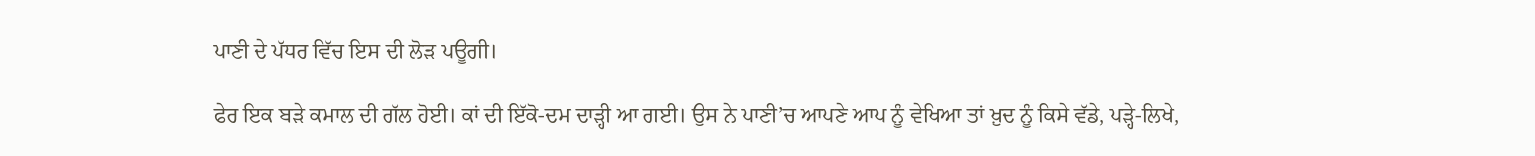ਪਾਣੀ ਦੇ ਪੱਧਰ ਵਿੱਚ ਇਸ ਦੀ ਲੋੜ ਪਊਗੀ।

ਫੇਰ ਇਕ ਬੜੇ ਕਮਾਲ ਦੀ ਗੱਲ ਹੋਈ। ਕਾਂ ਦੀ ਇੱਕੋ-ਦਮ ਦਾੜ੍ਹੀ ਆ ਗਈ। ਉਸ ਨੇ ਪਾਣੀ’ਚ ਆਪਣੇ ਆਪ ਨੂੰ ਵੇਖਿਆ ਤਾਂ ਖ਼ੁਦ ਨੂੰ ਕਿਸੇ ਵੱਡੇ, ਪੜ੍ਹੇ-ਲਿਖੇ,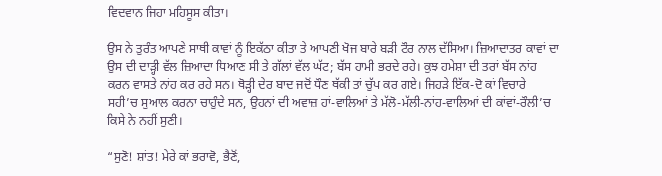ਵਿਦਵਾਨ ਜਿਹਾ ਮਹਿਸੂਸ ਕੀਤਾ।

ਉਸ ਨੇ ਤੁਰੰਤ ਆਪਣੇ ਸਾਥੀ ਕਾਵਾਂ ਨੂੰ ਇਕੱਠਾ ਕੀਤਾ ਤੇ ਆਪਣੀ ਖੋਜ ਬਾਰੇ ਬੜੀ ਟੌਰ ਨਾਲ ਦੱਸਿਆ। ਜ਼ਿਆਦਾਤਰ ਕਾਵਾਂ ਦਾ ਉਸ ਦੀ ਦਾੜ੍ਹੀ ਵੱਲ ਜ਼ਿਆਦਾ ਧਿਆਣ ਸੀ ਤੇ ਗੱਲਾਂ ਵੱਲ ਘੱਟ; ਬੱਸ ਹਾਮੀ ਭਰਦੇ ਰਹੇ। ਕੁਝ ਹਮੇਸ਼ਾ ਦੀ ਤਰਾਂ ਬੱਸ ਨਾਂਹ ਕਰਨ ਵਾਸਤੇ ਨਾਂਹ ਕਰ ਰਹੇ ਸਨ। ਥੋੜ੍ਹੀ ਦੇਰ ਬਾਦ ਜਦੋਂ ਧੌਣ ਥੱਕੀ ਤਾਂ ਚੁੱਪ ਕਰ ਗਏ। ਜਿਹੜੇ ਇੱਕ-ਦੋ ਕਾਂ ਵਿਚਾਰੇ ਸਹੀ’ਚ ਸੁਆਲ ਕਰਨਾ ਚਾਹੁੰਦੇ ਸਨ, ਉਹਨਾਂ ਦੀ ਅਵਾਜ਼ ਹਾਂ-ਵਾਲਿਆਂ ਤੇ ਮੱਲੋ-ਮੱਲੀ-ਨਾਂਹ-ਵਾਲਿਆਂ ਦੀ ਕਾਂਵਾਂ-ਰੌਲੀ’ਚ ਕਿਸੇ ਨੇ ਨਹੀਂ ਸੁਣੀ।

“ਸੁਣੋ! ਸ਼ਾਂਤ! ਮੇਰੇ ਕਾਂ ਭਰਾਵੋ, ਭੈਣੋਂ,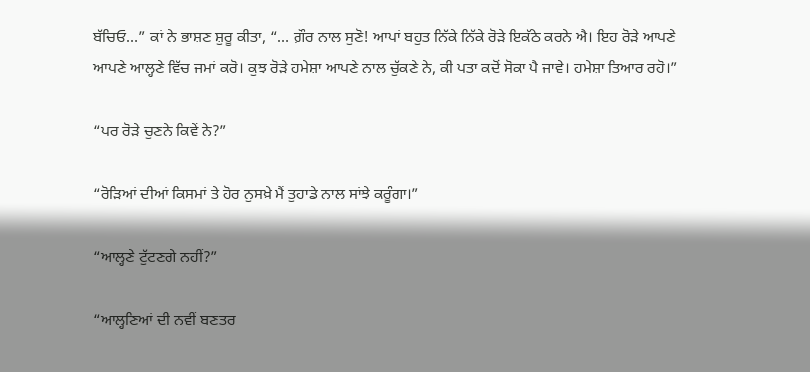ਬੱਚਿਓ…” ਕਾਂ ਨੇ ਭਾਸ਼ਣ ਸ਼ੁਰੂ ਕੀਤਾ, “… ਗ਼ੌਰ ਨਾਲ ਸੁਣੋ! ਆਪਾਂ ਬਹੁਤ ਨਿੱਕੇ ਨਿੱਕੇ ਰੋੜੇ ਇਕੱਠੇ ਕਰਨੇ ਐ। ਇਹ ਰੋੜੇ ਆਪਣੇ ਆਪਣੇ ਆਲ੍ਹਣੇ ਵਿੱਚ ਜਮਾਂ ਕਰੋ। ਕੁਝ ਰੋੜੇ ਹਮੇਸ਼ਾ ਆਪਣੇ ਨਾਲ ਚੁੱਕਣੇ ਨੇ, ਕੀ ਪਤਾ ਕਦੋਂ ਸੋਕਾ ਪੈ ਜਾਵੇ। ਹਮੇਸ਼ਾ ਤਿਆਰ ਰਹੋ।”

“ਪਰ ਰੋੜੇ ਚੁਣਨੇ ਕਿਵੇਂ ਨੇ?”

“ਰੋੜਿਆਂ ਦੀਆਂ ਕਿਸਮਾਂ ਤੇ ਹੋਰ ਨੁਸਖ਼ੇ ਮੈਂ ਤੁਹਾਡੇ ਨਾਲ ਸਾਂਝੇ ਕਰੂੰਗਾ।”

“ਆਲ੍ਹਣੇ ਟੁੱਟਣਗੇ ਨਹੀਂ?”

“ਆਲ੍ਹਣਿਆਂ ਦੀ ਨਵੀਂ ਬਣਤਰ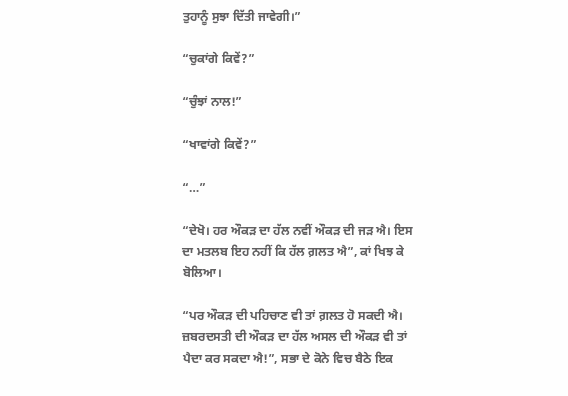ਤੁਹਾਨੂੰ ਸੁਝਾ ਦਿੱਤੀ ਜਾਵੇਗੀ।”

“ਚੁਕਾਂਗੇ ਕਿਵੇਂ?”

“ਚੁੰਝਾਂ ਨਾਲ!”

“ਖਾਵਾਂਗੇ ਕਿਵੇਂ?”

“…”

“ਦੇਖੋ। ਹਰ ਔਕੜ ਦਾ ਹੱਲ ਨਵੀਂ ਔਕੜ ਦੀ ਜੜ ਐ। ਇਸ ਦਾ ਮਤਲਬ ਇਹ ਨਹੀਂ ਕਿ ਹੱਲ ਗ਼ਲਤ ਐ”, ਕਾਂ ਖਿਝ ਕੇ ਬੋਲਿਆ।

“ਪਰ ਔਕੜ ਦੀ ਪਹਿਚਾਣ ਵੀ ਤਾਂ ਗ਼ਲਤ ਹੋ ਸਕਦੀ ਐ। ਜ਼ਬਰਦਸਤੀ ਦੀ ਔਕੜ ਦਾ ਹੱਲ ਅਸਲ ਦੀ ਔਕੜ ਵੀ ਤਾਂ ਪੈਦਾ ਕਰ ਸਕਦਾ ਐ!”, ਸਭਾ ਦੇ ਕੋਨੇ ਵਿਚ ਬੈਠੇ ਇਕ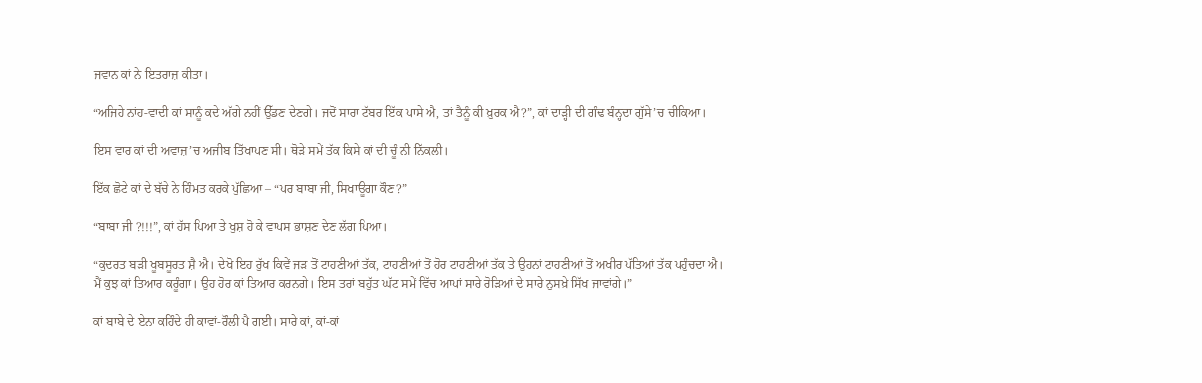ਜਵਾਨ ਕਾਂ ਨੇ ਇਤਰਾਜ਼ ਕੀਤਾ।

“ਅਜਿਹੇ ਨਾਂਹ-ਵਾਦੀ ਕਾਂ ਸਾਨੂੰ ਕਦੇ ਅੱਗੇ ਨਹੀਂ ਉੱਡਣ ਦੇਣਗੇ। ਜਦੋਂ ਸਾਰਾ ਟੱਬਰ ਇੱਕ ਪਾਸੇ ਐ, ਤਾਂ ਤੈਨੂੰ ਕੀ ਖ਼ੁਰਕ ਐ?”, ਕਾਂ ਦਾੜ੍ਹੀ ਦੀ ਗੰਢ ਬੰਨ੍ਹਦਾ ਗੁੱਸੇ’ਚ ਚੀਕਿਆ।

ਇਸ ਵਾਰ ਕਾਂ ਦੀ ਅਵਾਜ਼’ਚ ਅਜੀਬ ਤਿੱਖਾਪਣ ਸੀ। ਥੋੜੇ ਸਮੇਂ ਤੱਕ ਕਿਸੇ ਕਾਂ ਦੀ ਚੂੰ ਨੀ ਨਿੱਕਲੀ।

ਇੱਕ ਛੋਟੇ ਕਾਂ ਦੇ ਬੱਚੇ ਨੇ ਹਿੰਮਤ ਕਰਕੇ ਪੁੱਛਿਆ – “ਪਰ ਬਾਬਾ ਜੀ, ਸਿਖਾਊਗਾ ਕੌਣ?”

“ਬਾਬਾ ਜੀ ?!!!”, ਕਾਂ ਹੱਸ ਪਿਆ ਤੇ ਖੁਸ਼ ਹੋ ਕੇ ਵਾਪਸ ਭਾਸ਼ਣ ਦੇਣ ਲੱਗ ਪਿਆ।

“ਕੁਦਰਤ ਬੜੀ ਖੂਬਸੂਰਤ ਸ਼ੈ ਐ। ਦੇਖੋ ਇਹ ਰੁੱਖ ਕਿਵੇਂ ਜੜ ਤੋਂ ਟਾਹਣੀਆਂ ਤੱਕ, ਟਾਹਣੀਆਂ ਤੋਂ ਹੋਰ ਟਾਹਣੀਆਂ ਤੱਕ ਤੇ ਉਹਨਾਂ ਟਾਹਣੀਆਂ ਤੋਂ ਅਖੀਰ ਪੱਤਿਆਂ ਤੱਕ ਪਹੁੰਚਦਾ ਐ। ਮੈਂ ਕੁਝ ਕਾਂ ਤਿਆਰ ਕਰੂੰਗਾ। ਉਹ ਹੋਰ ਕਾਂ ਤਿਆਰ ਕਰਨਗੇ। ਇਸ ਤਰਾਂ ਬਹੁੱਤ ਘੱਟ ਸਮੇਂ ਵਿੱਚ ਆਪਾਂ ਸਾਰੇ ਰੋੜਿਆਂ ਦੇ ਸਾਰੇ ਨੁਸਖ਼ੇ ਸਿੱਖ ਜਾਵਾਂਗੇ।”

ਕਾਂ ਬਾਬੇ ਦੇ ਏਨਾ ਕਹਿੰਦੇ ਹੀ ਕਾਵਾਂ-ਰੌਲੀ ਪੈ ਗਈ। ਸਾਰੇ ਕਾਂ, ਕਾਂ-ਕਾਂ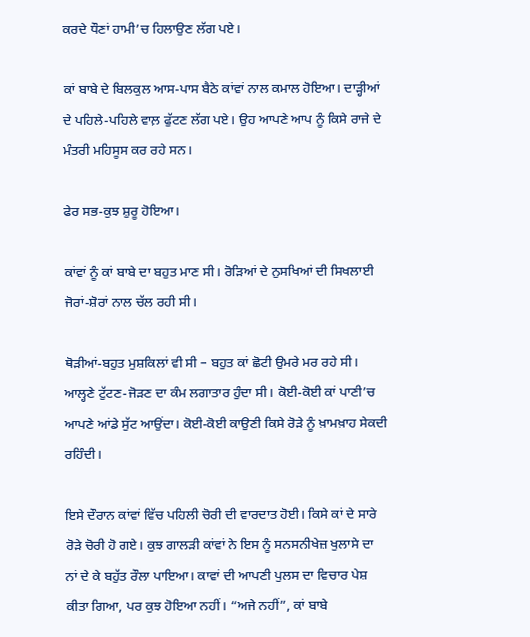ਕਰਦੇ ਧੌਣਾਂ ਹਾਮੀ’ਚ ਹਿਲਾਉਣ ਲੱਗ ਪਏ।

ਕਾਂ ਬਾਬੇ ਦੇ ਬਿਲਕੁਲ ਆਸ-ਪਾਸ ਬੈਠੇ ਕਾਂਵਾਂ ਨਾਲ ਕਮਾਲ ਹੋਇਆ। ਦਾੜ੍ਹੀਆਂ ਦੇ ਪਹਿਲੇ-ਪਹਿਲੇ ਵਾਲ਼ ਫੁੱਟਣ ਲੱਗ ਪਏ। ਉਹ ਆਪਣੇ ਆਪ ਨੂੰ ਕਿਸੇ ਰਾਜੇ ਦੇ ਮੰਤਰੀ ਮਹਿਸੂਸ ਕਰ ਰਹੇ ਸਨ।

ਫੇਰ ਸਭ-ਕੁਝ ਸ਼ੁਰੂ ਹੋਇਆ।

ਕਾਂਵਾਂ ਨੂੰ ਕਾਂ ਬਾਬੇ ਦਾ ਬਹੁਤ ਮਾਣ ਸੀ। ਰੋੜਿਆਂ ਦੇ ਨੁਸਖਿਆਂ ਦੀ ਸਿਖਲਾਈ ਜੋਰਾਂ-ਸ਼ੋਰਾਂ ਨਾਲ ਚੱਲ ਰਹੀ ਸੀ।

ਥੋੜੀਆਂ-ਬਹੁਤ ਮੁਸ਼ਕਿਲਾਂ ਵੀ ਸੀ – ਬਹੁਤ ਕਾਂ ਛੋਟੀ ਉਮਰੇ ਮਰ ਰਹੇ ਸੀ। ਆਲ੍ਹਣੇ ਟੁੱਟਣ-ਜੋੜਣ ਦਾ ਕੰਮ ਲਗਾਤਾਰ ਹੁੰਦਾ ਸੀ। ਕੋਈ-ਕੋਈ ਕਾਂ ਪਾਣੀ’ਚ ਆਪਣੇ ਆਂਡੇ ਸੁੱਟ ਆਉਂਦਾ। ਕੋਈ-ਕੋਈ ਕਾਉਣੀ ਕਿਸੇ ਰੋੜੇ ਨੂੰ ਖ਼ਾਮਖ਼ਾਹ ਸੇਕਦੀ ਰਹਿੰਦੀ।

ਇਸੇ ਦੌਰਾਨ ਕਾਂਵਾਂ ਵਿੱਚ ਪਹਿਲੀ ਚੋਰੀ ਦੀ ਵਾਰਦਾਤ ਹੋਈ। ਕਿਸੇ ਕਾਂ ਦੇ ਸਾਰੇ ਰੋੜੇ ਚੋਰੀ ਹੋ ਗਏ। ਕੁਝ ਗਾਲੜੀ ਕਾਂਵਾਂ ਨੇ ਇਸ ਨੂੰ ਸਨਸਨੀਖੇਜ਼ ਖੁਲਾਸੇ ਦਾ ਨਾਂ ਦੇ ਕੇ ਬਹੁੱਤ ਰੌਲਾ ਪਾਇਆ। ਕਾਵਾਂ ਦੀ ਆਪਣੀ ਪੁਲਸ ਦਾ ਵਿਚਾਰ ਪੇਸ਼ ਕੀਤਾ ਗਿਆ, ਪਰ ਕੁਝ ਹੋਇਆ ਨਹੀਂ। “ਅਜੇ ਨਹੀਂ”, ਕਾਂ ਬਾਬੇ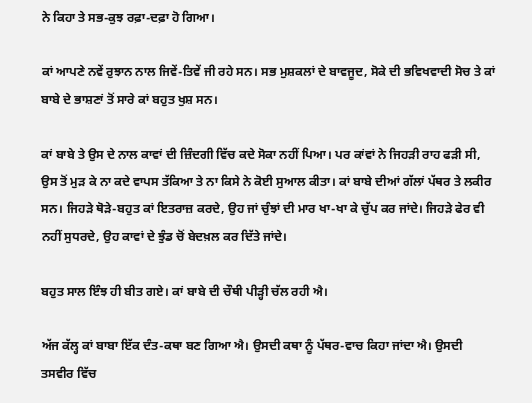ਨੇ ਕਿਹਾ ਤੇ ਸਭ-ਕੁਝ ਰਫ਼ਾ-ਦਫ਼ਾ ਹੋ ਗਿਆ।

ਕਾਂ ਆਪਣੇ ਨਵੇਂ ਰੁਝਾਨ ਨਾਲ ਜਿਵੇਂ-ਤਿਵੇਂ ਜੀ ਰਹੇ ਸਨ। ਸਭ ਮੁਸ਼ਕਲਾਂ ਦੇ ਬਾਵਜੂਦ, ਸੋਕੇ ਦੀ ਭਵਿਖਵਾਦੀ ਸੋਚ ਤੇ ਕਾਂ ਬਾਬੇ ਦੇ ਭਾਸ਼ਣਾਂ ਤੋਂ ਸਾਰੇ ਕਾਂ ਬਹੁਤ ਖੁਸ਼ ਸਨ।

ਕਾਂ ਬਾਬੇ ਤੇ ਉਸ ਦੇ ਨਾਲ ਕਾਵਾਂ ਦੀ ਜ਼ਿੰਦਗੀ ਵਿੱਚ ਕਦੇ ਸੋਕਾ ਨਹੀਂ ਪਿਆ। ਪਰ ਕਾਂਵਾਂ ਨੇ ਜਿਹੜੀ ਰਾਹ ਫੜੀ ਸੀ, ਉਸ ਤੋਂ ਮੁੜ ਕੇ ਨਾ ਕਦੇ ਵਾਪਸ ਤੱਕਿਆ ਤੇ ਨਾ ਕਿਸੇ ਨੇ ਕੋਈ ਸੁਆਲ ਕੀਤਾ। ਕਾਂ ਬਾਬੇ ਦੀਆਂ ਗੱਲਾਂ ਪੱਥਰ ਤੇ ਲਕੀਰ ਸਨ। ਜਿਹੜੇ ਥੋੜੇ-ਬਹੁਤ ਕਾਂ ਇਤਰਾਜ਼ ਕਰਦੇ, ਉਹ ਜਾਂ ਚੁੰਝਾਂ ਦੀ ਮਾਰ ਖਾ-ਖਾ ਕੇ ਚੁੱਪ ਕਰ ਜਾਂਦੇ। ਜਿਹੜੇ ਫੇਰ ਵੀ ਨਹੀਂ ਸੁਧਰਦੇ, ਉਹ ਕਾਵਾਂ ਦੇ ਝੁੰਡ ਚੋਂ ਬੇਦਖ਼ਲ ਕਰ ਦਿੱਤੇ ਜਾਂਦੇ।

ਬਹੁਤ ਸਾਲ ਇੰਝ ਹੀ ਬੀਤ ਗਏ। ਕਾਂ ਬਾਬੇ ਦੀ ਚੌਥੀ ਪੀੜ੍ਹੀ ਚੱਲ ਰਹੀ ਐ।

ਅੱਜ ਕੱਲ੍ਹ ਕਾਂ ਬਾਬਾ ਇੱਕ ਦੰਤ-ਕਥਾ ਬਣ ਗਿਆ ਐ। ਉਸਦੀ ਕਥਾ ਨੂੰ ਪੱਥਰ-ਵਾਚ ਕਿਹਾ ਜਾਂਦਾ ਐ। ਉਸਦੀ ਤਸਵੀਰ ਵਿੱਚ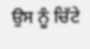ਉਸ ਨੂੰ ਚਿੱਟੇ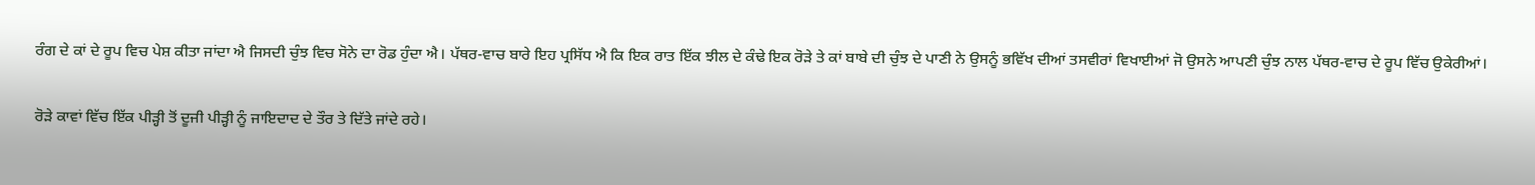ਰੰਗ ਦੇ ਕਾਂ ਦੇ ਰੂਪ ਵਿਚ ਪੇਸ਼ ਕੀਤਾ ਜਾਂਦਾ ਐ ਜਿਸਦੀ ਚੁੰਝ ਵਿਚ ਸੋਨੇ ਦਾ ਰੋਡ ਹੁੰਦਾ ਐ। ਪੱਥਰ-ਵਾਚ ਬਾਰੇ ਇਹ ਪ੍ਰਸਿੱਧ ਐ ਕਿ ਇਕ ਰਾਤ ਇੱਕ ਝੀਲ ਦੇ ਕੰਢੇ ਇਕ ਰੋੜੇ ਤੇ ਕਾਂ ਬਾਬੇ ਦੀ ਚੁੰਝ ਦੇ ਪਾਣੀ ਨੇ ਉਸਨੂੰ ਭਵਿੱਖ ਦੀਆਂ ਤਸਵੀਰਾਂ ਵਿਖਾਈਆਂ ਜੋ ਉਸਨੇ ਆਪਣੀ ਚੁੰਝ ਨਾਲ ਪੱਥਰ-ਵਾਚ ਦੇ ਰੂਪ ਵਿੱਚ ਉਕੇਰੀਆਂ।

ਰੋੜੇ ਕਾਵਾਂ ਵਿੱਚ ਇੱਕ ਪੀੜ੍ਹੀ ਤੋਂ ਦੂਜੀ ਪੀੜ੍ਹੀ ਨੂੰ ਜਾਇਦਾਦ ਦੇ ਤੌਰ ਤੇ ਦਿੱਤੇ ਜਾਂਦੇ ਰਹੇ।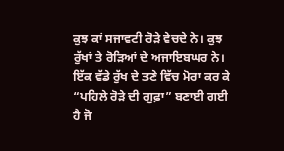ਕੁਝ ਕਾਂ ਸਜਾਵਟੀ ਰੋੜੇ ਵੇਚਦੇ ਨੇ। ਕੁਝ ਰੁੱਖਾਂ ਤੇ ਰੋੜਿਆਂ ਦੇ ਅਜਾਇਬਘਰ ਨੇ। ਇੱਕ ਵੱਡੇ ਰੁੱਖ ਦੇ ਤਣੇ ਵਿੱਚ ਮੋਰਾ ਕਰ ਕੇ “ਪਹਿਲੇ ਰੋੜੇ ਦੀ ਗੁਫ਼ਾ” ਬਣਾਈ ਗਈ ਹੈ ਜੋ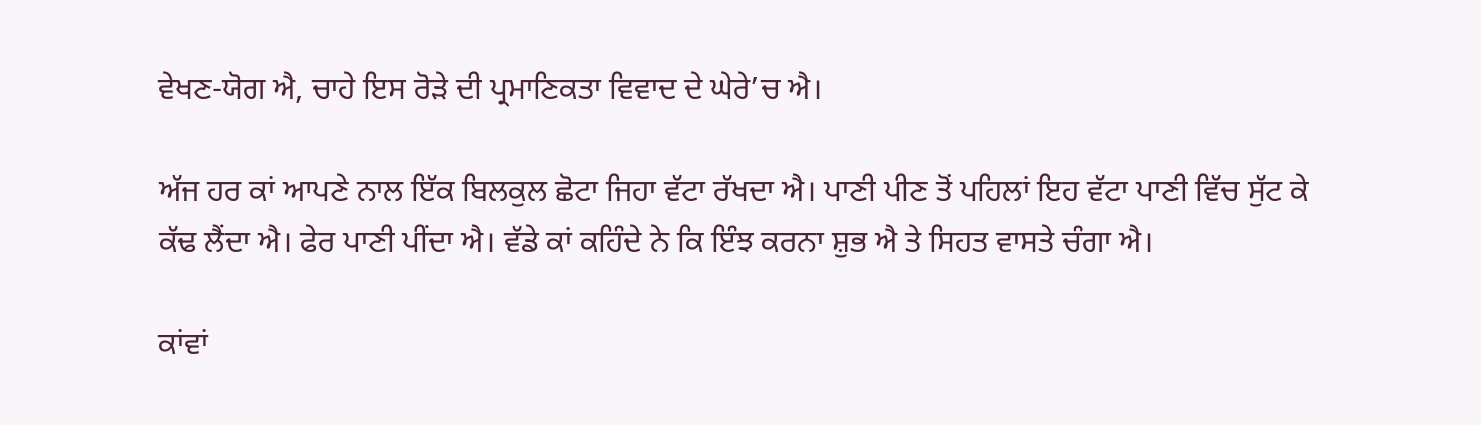ਵੇਖਣ-ਯੋਗ ਐ, ਚਾਹੇ ਇਸ ਰੋੜੇ ਦੀ ਪ੍ਰਮਾਣਿਕਤਾ ਵਿਵਾਦ ਦੇ ਘੇਰੇ’ਚ ਐ।

ਅੱਜ ਹਰ ਕਾਂ ਆਪਣੇ ਨਾਲ ਇੱਕ ਬਿਲਕੁਲ ਛੋਟਾ ਜਿਹਾ ਵੱਟਾ ਰੱਖਦਾ ਐ। ਪਾਣੀ ਪੀਣ ਤੋਂ ਪਹਿਲਾਂ ਇਹ ਵੱਟਾ ਪਾਣੀ ਵਿੱਚ ਸੁੱਟ ਕੇ ਕੱਢ ਲੈਂਦਾ ਐ। ਫੇਰ ਪਾਣੀ ਪੀਂਦਾ ਐ। ਵੱਡੇ ਕਾਂ ਕਹਿੰਦੇ ਨੇ ਕਿ ਇੰਝ ਕਰਨਾ ਸ਼ੁਭ ਐ ਤੇ ਸਿਹਤ ਵਾਸਤੇ ਚੰਗਾ ਐ।

ਕਾਂਵਾਂ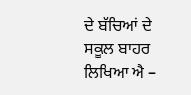ਦੇ ਬੱਚਿਆਂ ਦੇ ਸਕੂਲ ਬਾਹਰ ਲਿਖਿਆ ਐ –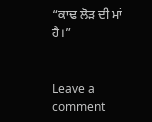“ਕਾਢ ਲੋੜ ਦੀ ਮਾਂ ਹੈ।”


Leave a comment